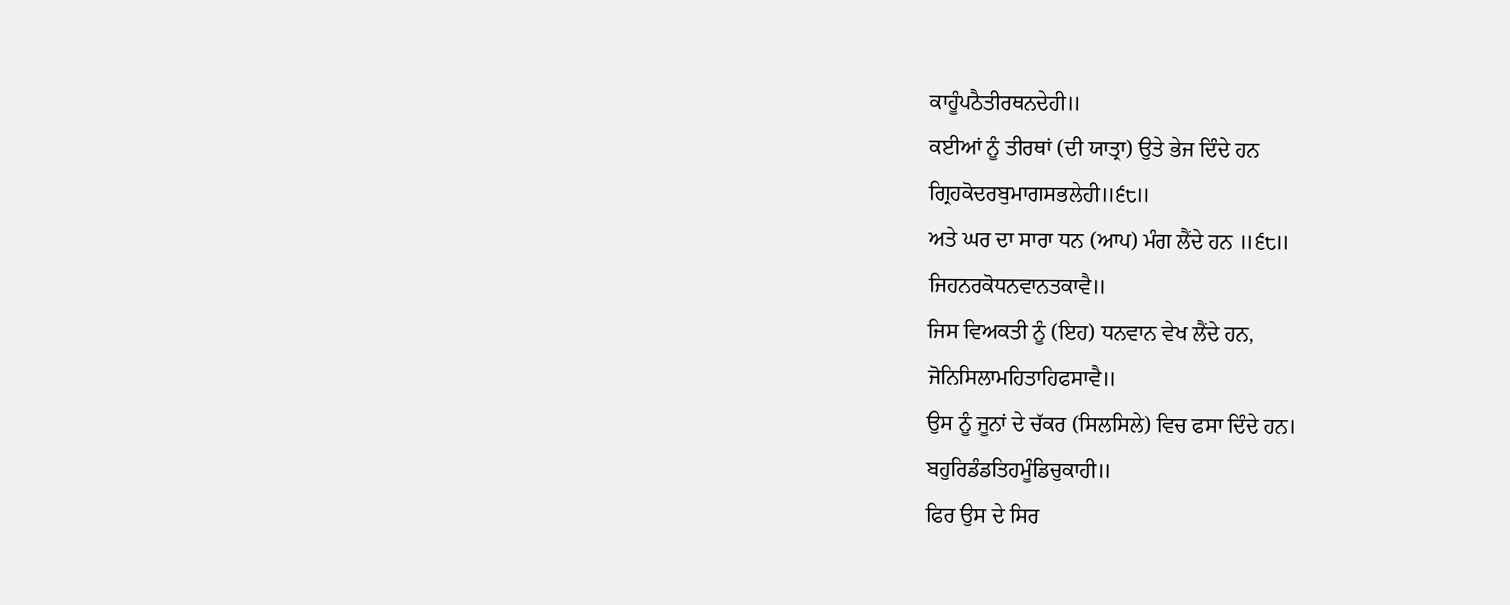ਕਾਹੂੰਪਠੈਤੀਰਥਨਦੇਹੀ॥
ਕਈਆਂ ਨੂੰ ਤੀਰਥਾਂ (ਦੀ ਯਾਤ੍ਰਾ) ਉਤੇ ਭੇਜ ਦਿੰਦੇ ਹਨ
ਗ੍ਰਿਹਕੋਦਰਬੁਮਾਗਸਭਲੇਹੀ॥੬੮॥
ਅਤੇ ਘਰ ਦਾ ਸਾਰਾ ਧਨ (ਆਪ) ਮੰਗ ਲੈਂਦੇ ਹਨ ॥੬੮॥
ਜਿਹਨਰਕੋਧਨਵਾਨਤਕਾਵੈ॥
ਜਿਸ ਵਿਅਕਤੀ ਨੂੰ (ਇਹ) ਧਨਵਾਨ ਵੇਖ ਲੈਂਦੇ ਹਨ,
ਜੋਨਿਸਿਲਾਮਹਿਤਾਹਿਫਸਾਵੈ॥
ਉਸ ਨੂੰ ਜੂਨਾਂ ਦੇ ਚੱਕਰ (ਸਿਲਸਿਲੇ) ਵਿਚ ਫਸਾ ਦਿੰਦੇ ਹਨ।
ਬਹੁਰਿਡੰਡਤਿਹਮੂੰਡਿਚੁਕਾਹੀ॥
ਫਿਰ ਉਸ ਦੇ ਸਿਰ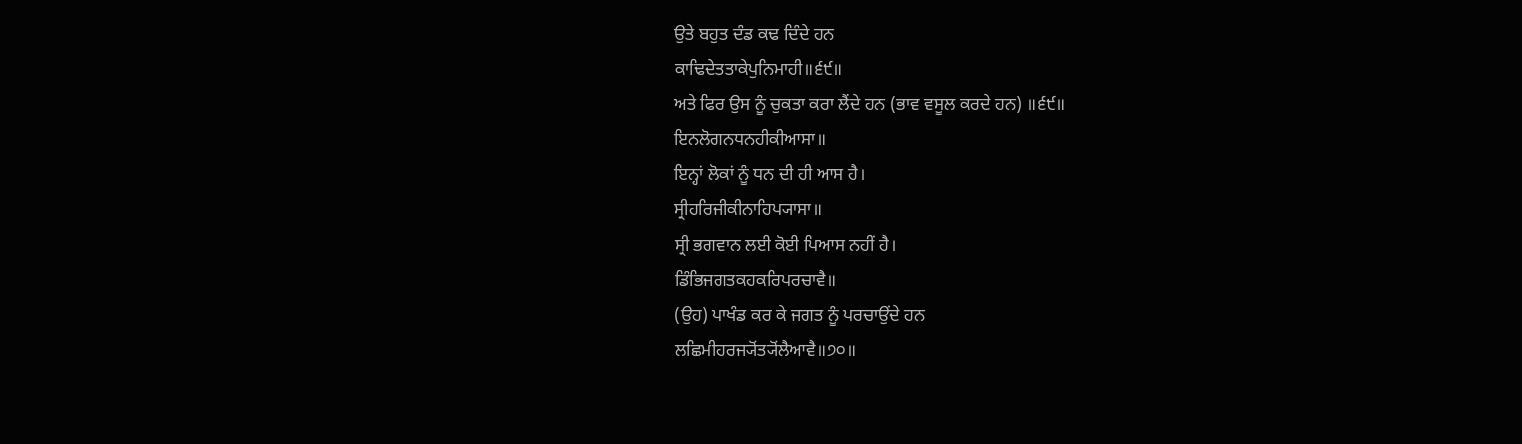ਉਤੇ ਬਹੁਤ ਦੰਡ ਕਢ ਦਿੰਦੇ ਹਨ
ਕਾਢਿਦੇਤਤਾਕੇਪੁਨਿਮਾਹੀ॥੬੯॥
ਅਤੇ ਫਿਰ ਉਸ ਨੂੰ ਚੁਕਤਾ ਕਰਾ ਲੈਂਦੇ ਹਨ (ਭਾਵ ਵਸੂਲ ਕਰਦੇ ਹਨ) ॥੬੯॥
ਇਨਲੋਗਨਧਨਹੀਕੀਆਸਾ॥
ਇਨ੍ਹਾਂ ਲੋਕਾਂ ਨੂੰ ਧਨ ਦੀ ਹੀ ਆਸ ਹੈ।
ਸ੍ਰੀਹਰਿਜੀਕੀਨਾਹਿਪ੍ਯਾਸਾ॥
ਸ੍ਰੀ ਭਗਵਾਨ ਲਈ ਕੋਈ ਪਿਆਸ ਨਹੀਂ ਹੈ।
ਡਿੰਭਿਜਗਤਕਹਕਰਿਪਰਚਾਵੈ॥
(ਉਹ) ਪਾਖੰਡ ਕਰ ਕੇ ਜਗਤ ਨੂੰ ਪਰਚਾਉਂਦੇ ਹਨ
ਲਛਿਮੀਹਰਜ੍ਯੋਂਤ੍ਯੋਂਲੈਆਵੈ॥੭੦॥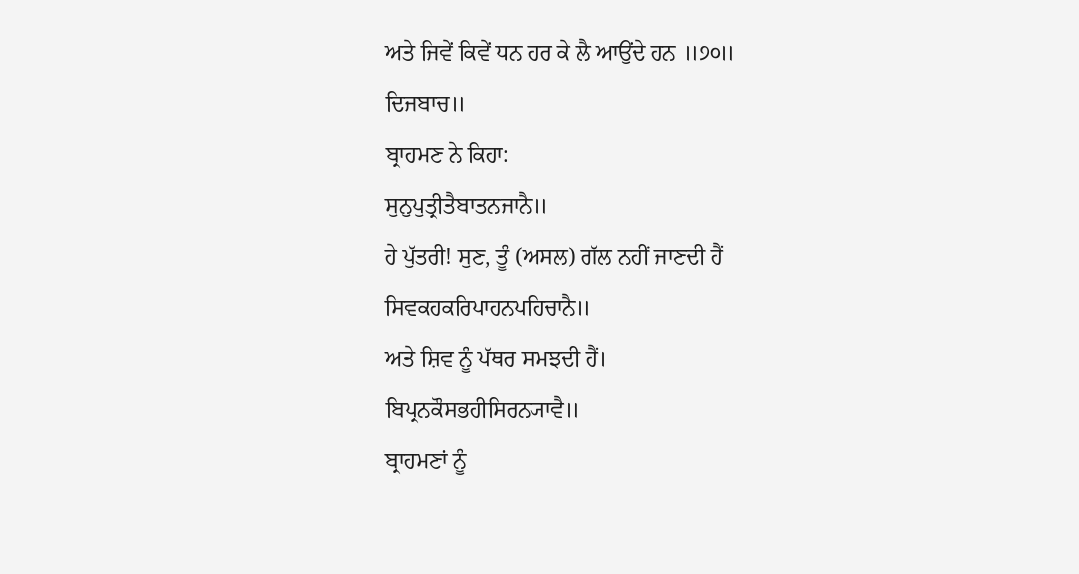ਅਤੇ ਜਿਵੇਂ ਕਿਵੇਂ ਧਨ ਹਰ ਕੇ ਲੈ ਆਉਂਦੇ ਹਨ ॥੭੦॥
ਦਿਜਬਾਚ॥
ਬ੍ਰਾਹਮਣ ਨੇ ਕਿਹਾ:
ਸੁਨੁਪੁਤ੍ਰੀਤੈਬਾਤਨਜਾਨੈ॥
ਹੇ ਪੁੱਤਰੀ! ਸੁਣ, ਤੂੰ (ਅਸਲ) ਗੱਲ ਨਹੀਂ ਜਾਣਦੀ ਹੈਂ
ਸਿਵਕਹਕਰਿਪਾਹਨਪਹਿਚਾਨੈ॥
ਅਤੇ ਸ਼ਿਵ ਨੂੰ ਪੱਥਰ ਸਮਝਦੀ ਹੈਂ।
ਬਿਪ੍ਰਨਕੌਸਭਹੀਸਿਰਨ੍ਯਾਵੈ॥
ਬ੍ਰਾਹਮਣਾਂ ਨੂੰ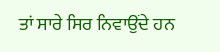ਤਾਂ ਸਾਰੇ ਸਿਰ ਨਿਵਾਉਂਦੇ ਹਨ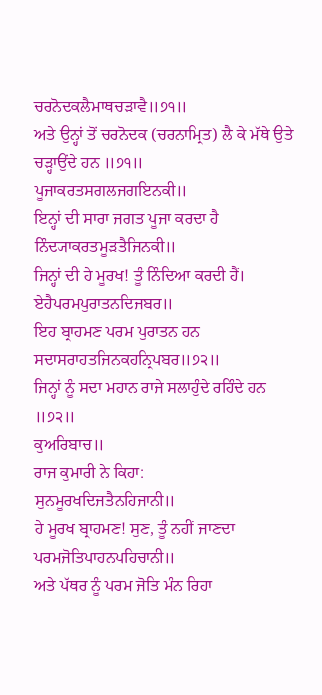ਚਰਨੋਦਕਲੈਮਾਥਚੜਾਵੈ॥੭੧॥
ਅਤੇ ਉਨ੍ਹਾਂ ਤੋਂ ਚਰਨੋਦਕ (ਚਰਨਾਮ੍ਰਿਤ) ਲੈ ਕੇ ਮੱਥੇ ਉਤੇ ਚੜ੍ਹਾਉਂਦੇ ਹਨ ॥੭੧॥
ਪੂਜਾਕਰਤਸਗਲਜਗਇਨਕੀ॥
ਇਨ੍ਹਾਂ ਦੀ ਸਾਰਾ ਜਗਤ ਪੂਜਾ ਕਰਦਾ ਹੈ
ਨਿੰਦ੍ਯਾਕਰਤਮੂੜਤੈਜਿਨਕੀ॥
ਜਿਨ੍ਹਾਂ ਦੀ ਹੇ ਮੂਰਖ! ਤੂੰ ਨਿੰਦਿਆ ਕਰਦੀ ਹੈਂ।
ਏਹੈਪਰਮਪੁਰਾਤਨਦਿਜਬਰ॥
ਇਹ ਬ੍ਰਾਹਮਣ ਪਰਮ ਪੁਰਾਤਨ ਹਨ
ਸਦਾਸਰਾਹਤਜਿਨਕਹਨ੍ਰਿਪਬਰ॥੭੨॥
ਜਿਨ੍ਹਾਂ ਨੂੰ ਸਦਾ ਮਹਾਨ ਰਾਜੇ ਸਲਾਹੁੰਦੇ ਰਹਿੰਦੇ ਹਨ ॥੭੨॥
ਕੁਅਰਿਬਾਚ॥
ਰਾਜ ਕੁਮਾਰੀ ਨੇ ਕਿਹਾ:
ਸੁਨਮੂਰਖਦਿਜਤੈਨਹਿਜਾਨੀ॥
ਹੇ ਮੂਰਖ ਬ੍ਰਾਹਮਣ! ਸੁਣ, ਤੂੰ ਨਹੀਂ ਜਾਣਦਾ
ਪਰਮਜੋਤਿਪਾਹਨਪਹਿਚਾਨੀ॥
ਅਤੇ ਪੱਥਰ ਨੂੰ ਪਰਮ ਜੋਤਿ ਮੰਨ ਰਿਹਾ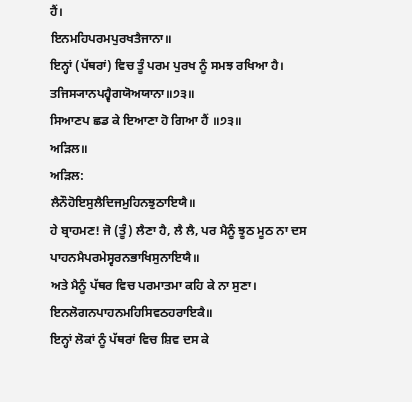ਹੈਂ।
ਇਨਮਹਿਪਰਮਪੁਰਖਤੈਜਾਨਾ॥
ਇਨ੍ਹਾਂ (ਪੱਥਰਾਂ) ਵਿਚ ਤੂੰ ਪਰਮ ਪੁਰਖ ਨੂੰ ਸਮਝ ਰਖਿਆ ਹੈ।
ਤਜਿਸ੍ਯਾਨਪਹ੍ਵੈਗਯੋਅਯਾਨਾ॥੭੩॥
ਸਿਆਣਪ ਛਡ ਕੇ ਇਆਣਾ ਹੋ ਗਿਆ ਹੈਂ ॥੭੩॥
ਅੜਿਲ॥
ਅੜਿਲ:
ਲੈਨੌਹੋਇਸੁਲੈਦਿਜਮੁਹਿਨਝੁਠਾਇਯੈ॥
ਹੇ ਬ੍ਰਾਹਮਣ! ਜੋ (ਤੂੰ) ਲੈਣਾ ਹੈ, ਲੈ ਲੈ, ਪਰ ਮੈਨੂੰ ਝੂਠ ਮੂਠ ਨਾ ਦਸ
ਪਾਹਨਮੈਪਰਮੇਸ੍ਵਰਨਭਾਖਿਸੁਨਾਇਯੈ॥
ਅਤੇ ਮੈਨੂੰ ਪੱਥਰ ਵਿਚ ਪਰਮਾਤਮਾ ਕਹਿ ਕੇ ਨਾ ਸੁਣਾ।
ਇਨਲੋਗਨਪਾਹਨਮਹਿਸਿਵਠਹਰਾਇਕੈ॥
ਇਨ੍ਹਾਂ ਲੋਕਾਂ ਨੂੰ ਪੱਥਰਾਂ ਵਿਚ ਸ਼ਿਵ ਦਸ ਕੇ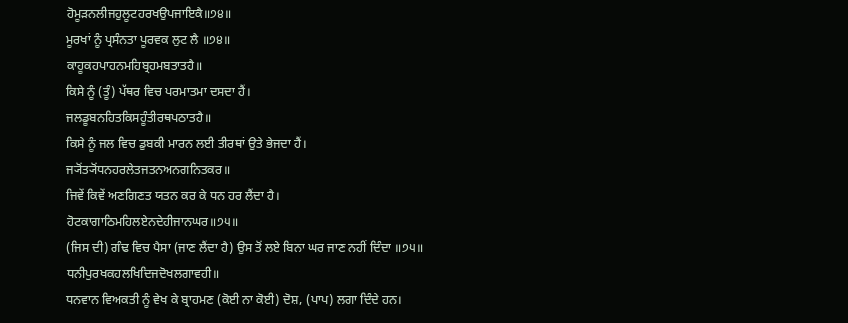ਹੋਮੂੜਨਲੀਜਹੁਲੂਟਹਰਖਉਪਜਾਇਕੈ॥੭੪॥
ਮੂਰਖਾਂ ਨੂੰ ਪ੍ਰਸੰਨਤਾ ਪੂਰਵਕ ਲੁਟ ਲੈ ॥੭੪॥
ਕਾਹੂਕਹਪਾਹਨਮਹਿਬ੍ਰਹਮਬਤਾਤਹੈ॥
ਕਿਸੇ ਨੂੰ (ਤੂੰ) ਪੱਥਰ ਵਿਚ ਪਰਮਾਤਮਾ ਦਸਦਾ ਹੈਂ।
ਜਲਡੂਬਨਹਿਤਕਿਸਹੂੰਤੀਰਥਪਠਾਤਹੈ॥
ਕਿਸੇ ਨੂੰ ਜਲ ਵਿਚ ਡੁਬਕੀ ਮਾਰਨ ਲਈ ਤੀਰਥਾਂ ਉਤੇ ਭੇਜਦਾ ਹੈਂ।
ਜ੍ਯੋਂਤ੍ਯੋਂਧਨਹਰਲੇਤਜਤਨਅਨਗਨਿਤਕਰ॥
ਜਿਵੇਂ ਕਿਵੇਂ ਅਣਗਿਣਤ ਯਤਨ ਕਰ ਕੇ ਧਨ ਹਰ ਲੈਂਦਾ ਹੈ।
ਹੋਟਕਾਗਾਠਿਮਹਿਲਏਨਦੇਹੀਜਾਨਘਰ॥੭੫॥
(ਜਿਸ ਦੀ) ਗੰਢ ਵਿਚ ਪੈਸਾ (ਜਾਣ ਲੈਂਦਾ ਹੈ) ਉਸ ਤੋਂ ਲਏ ਬਿਨਾ ਘਰ ਜਾਣ ਨਹੀਂ ਦਿੰਦਾ ॥੭੫॥
ਧਨੀਪੁਰਖਕਹਲਖਿਦਿਜਦੋਖਲਗਾਵਹੀ॥
ਧਨਵਾਨ ਵਿਅਕਤੀ ਨੂੰ ਵੇਖ ਕੇ ਬ੍ਰਾਹਮਣ (ਕੋਈ ਨਾ ਕੋਈ) ਦੋਸ਼, (ਪਾਪ) ਲਗਾ ਦਿੰਦੇ ਹਨ।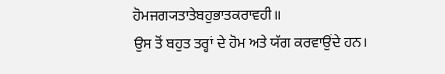ਹੋਮਜਗ੍ਯਤਾਤੇਬਹੁਭਾਤਕਰਾਵਹੀ॥
ਉਸ ਤੋਂ ਬਹੁਤ ਤਰ੍ਹਾਂ ਦੇ ਹੋਮ ਅਤੇ ਯੱਗ ਕਰਵਾਉਂਦੇ ਹਨ।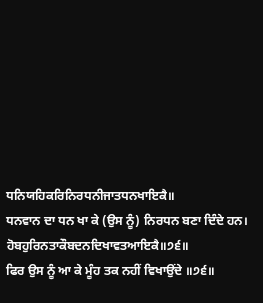ਧਨਿਯਹਿਕਰਿਨਿਰਧਨੀਜਾਤਧਨਖਾਇਕੈ॥
ਧਨਵਾਨ ਦਾ ਧਨ ਖਾ ਕੇ (ਉਸ ਨੂੰ) ਨਿਰਧਨ ਬਣਾ ਦਿੰਦੇ ਹਨ।
ਹੋਬਹੁਰਿਨਤਾਕੌਬਦਨਦਿਖਾਵਤਆਇਕੈ॥੭੬॥
ਫਿਰ ਉਸ ਨੂੰ ਆ ਕੇ ਮੂੰਹ ਤਕ ਨਹੀਂ ਵਿਖਾਉਂਦੇ ॥੭੬॥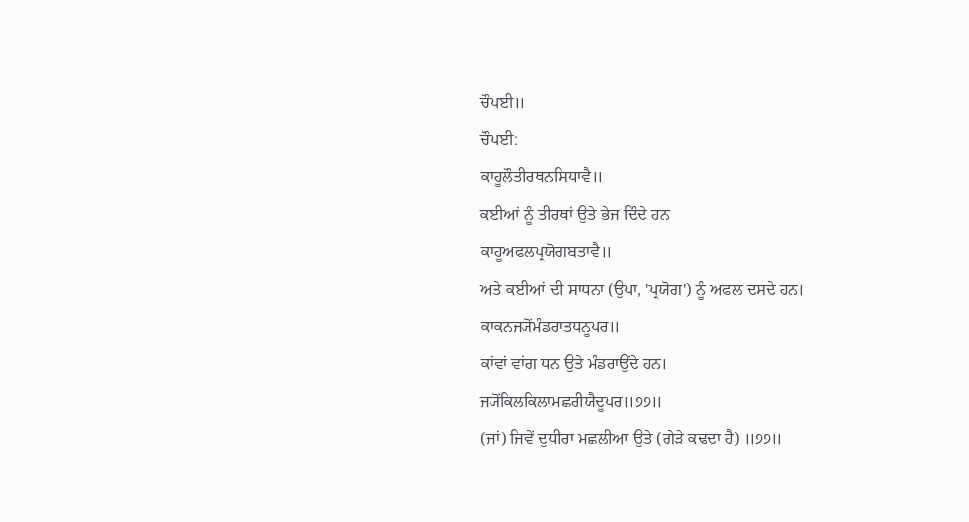ਚੌਪਈ॥
ਚੌਪਈ:
ਕਾਹੂਲੌਤੀਰਥਨਸਿਧਾਵੈ॥
ਕਈਆਂ ਨੂੰ ਤੀਰਥਾਂ ਉਤੇ ਭੇਜ ਦਿੰਦੇ ਹਨ
ਕਾਹੂਅਫਲਪ੍ਰਯੋਗਬਤਾਵੈ॥
ਅਤੇ ਕਈਆਂ ਦੀ ਸਾਧਨਾ (ਉਪਾ, 'ਪ੍ਰਯੋਗ') ਨੂੰ ਅਫਲ ਦਸਦੇ ਹਨ।
ਕਾਕਨਜ੍ਯੋਂਮੰਡਰਾਤਧਨੂਪਰ॥
ਕਾਂਵਾਂ ਵਾਂਗ ਧਨ ਉਤੇ ਮੰਡਰਾਉਂਦੇ ਹਨ।
ਜ੍ਯੋਂਕਿਲਕਿਲਾਮਛਰੀਯੈਦੂਪਰ॥੭੭॥
(ਜਾਂ) ਜਿਵੇਂ ਦੁਧੀਰਾ ਮਛਲੀਆ ਉਤੇ (ਗੇੜੇ ਕਢਦਾ ਹੈ) ॥੭੭॥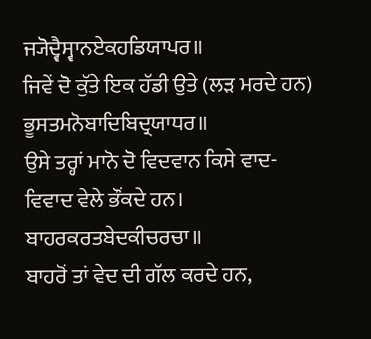ਜ੍ਯੋਦ੍ਵੈਸ੍ਵਾਨਏਕਹਡਿਯਾਪਰ॥
ਜਿਵੇਂ ਦੋ ਕੁੱਤੇ ਇਕ ਹੱਡੀ ਉਤੇ (ਲੜ ਮਰਦੇ ਹਨ)
ਭੂਸਤਮਨੋਬਾਦਿਬਿਦ੍ਰਯਾਧਰ॥
ਉਸੇ ਤਰ੍ਹਾਂ ਮਾਨੋ ਦੋ ਵਿਦਵਾਨ ਕਿਸੇ ਵਾਦ-ਵਿਵਾਦ ਵੇਲੇ ਭੌਂਕਦੇ ਹਨ।
ਬਾਹਰਕਰਤਬੇਦਕੀਚਰਚਾ॥
ਬਾਹਰੋਂ ਤਾਂ ਵੇਦ ਦੀ ਗੱਲ ਕਰਦੇ ਹਨ,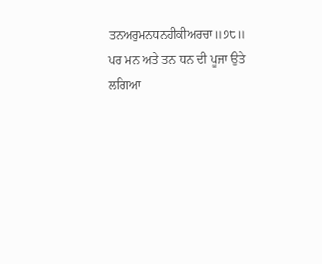ਤਨਅਰੁਮਨਧਨਹੀਕੀਅਰਚਾ॥੭੮॥
ਪਰ ਮਨ ਅਤੇ ਤਨ ਧਨ ਦੀ ਪੂਜਾ ਉਤੇ ਲਗਿਆ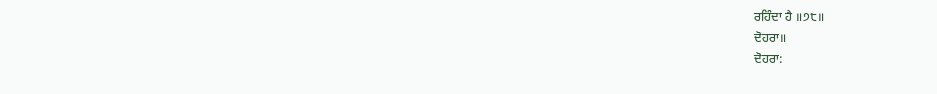ਰਹਿੰਦਾ ਹੈ ॥੭੮॥
ਦੋਹਰਾ॥
ਦੋਹਰਾ: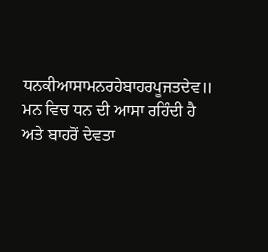ਧਨਕੀਆਸਾਮਨਰਹੇਬਾਹਰਪੂਜਤਦੇਵ॥
ਮਨ ਵਿਚ ਧਨ ਦੀ ਆਸਾ ਰਹਿੰਦੀ ਹੈ ਅਤੇ ਬਾਹਰੋਂ ਦੇਵਤਾ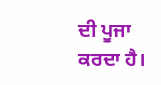ਦੀ ਪੂਜਾ ਕਰਦਾ ਹੈ।